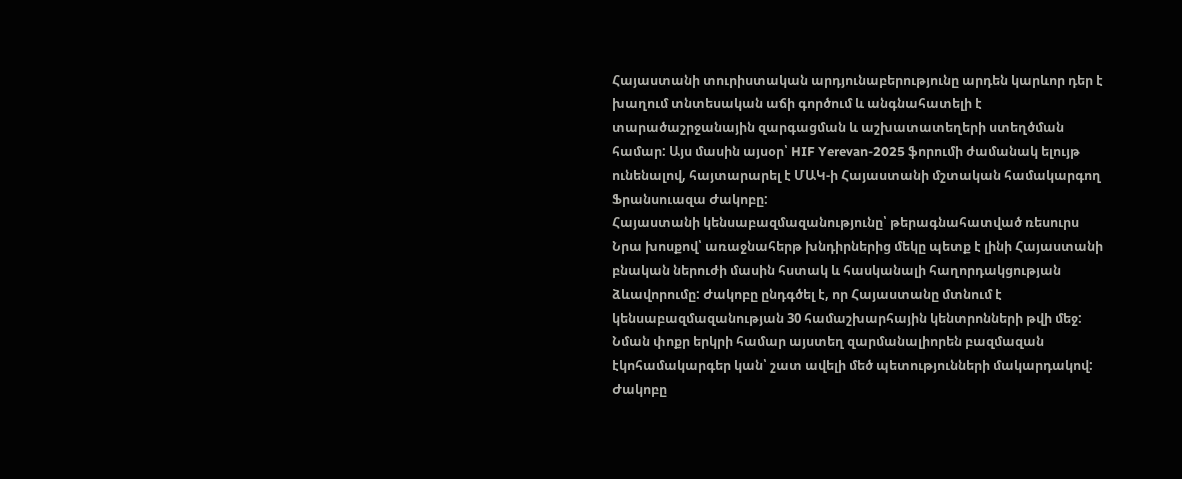Հայաստանի տուրիստական արդյունաբերությունը արդեն կարևոր դեր է խաղում տնտեսական աճի գործում և անգնահատելի է տարածաշրջանային զարգացման և աշխատատեղերի ստեղծման համար: Այս մասին այսօր՝ HIF Yerevan-2025 ֆորումի ժամանակ ելույթ ունենալով, հայտարարել է ՄԱԿ-ի Հայաստանի մշտական համակարգող Ֆրանսուազա Ժակոբը:
Հայաստանի կենսաբազմազանությունը՝ թերագնահատված ռեսուրս
Նրա խոսքով՝ առաջնահերթ խնդիրներից մեկը պետք է լինի Հայաստանի բնական ներուժի մասին հստակ և հասկանալի հաղորդակցության ձևավորումը: Ժակոբը ընդգծել է, որ Հայաստանը մտնում է կենսաբազմազանության 30 համաշխարհային կենտրոնների թվի մեջ: Նման փոքր երկրի համար այստեղ զարմանալիորեն բազմազան էկոհամակարգեր կան՝ շատ ավելի մեծ պետությունների մակարդակով: Ժակոբը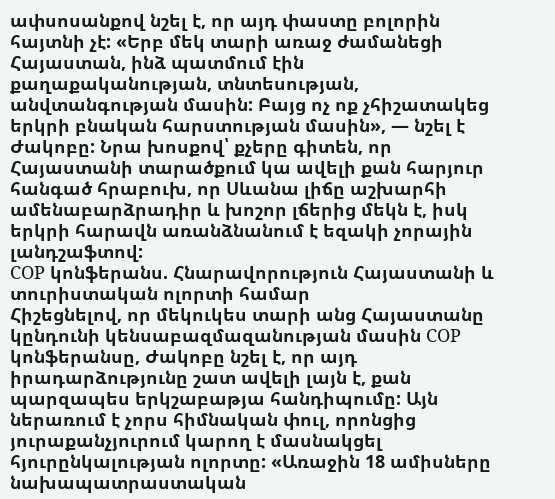ափսոսանքով նշել է, որ այդ փաստը բոլորին հայտնի չէ: «Երբ մեկ տարի առաջ ժամանեցի Հայաստան, ինձ պատմում էին քաղաքականության, տնտեսության, անվտանգության մասին: Բայց ոչ ոք չհիշատակեց երկրի բնական հարստության մասին», — նշել է Ժակոբը: Նրա խոսքով՝ քչերը գիտեն, որ Հայաստանի տարածքում կա ավելի քան հարյուր հանգած հրաբուխ, որ Սևանա լիճը աշխարհի ամենաբարձրադիր և խոշոր լճերից մեկն է, իսկ երկրի հարավն առանձնանում է եզակի չորային լանդշաֆտով:
COP կոնֆերանս. Հնարավորություն Հայաստանի և տուրիստական ոլորտի համար
Հիշեցնելով, որ մեկուկես տարի անց Հայաստանը կընդունի կենսաբազմազանության մասին COP կոնֆերանսը, Ժակոբը նշել է, որ այդ իրադարձությունը շատ ավելի լայն է, քան պարզապես երկշաբաթյա հանդիպումը: Այն ներառում է չորս հիմնական փուլ, որոնցից յուրաքանչյուրում կարող է մասնակցել հյուրընկալության ոլորտը: «Առաջին 18 ամիսները նախապատրաստական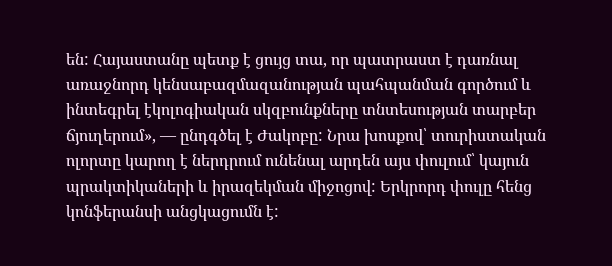են: Հայաստանը պետք է ցույց տա, որ պատրաստ է դառնալ առաջնորդ կենսաբազմազանության պահպանման գործում և ինտեգրել էկոլոգիական սկզբունքները տնտեսության տարբեր ճյուղերում», — ընդգծել է Ժակոբը: Նրա խոսքով՝ տուրիստական ոլորտը կարող է ներդրում ունենալ արդեն այս փուլում՝ կայուն պրակտիկաների և իրազեկման միջոցով: Երկրորդ փուլը հենց կոնֆերանսի անցկացումն է: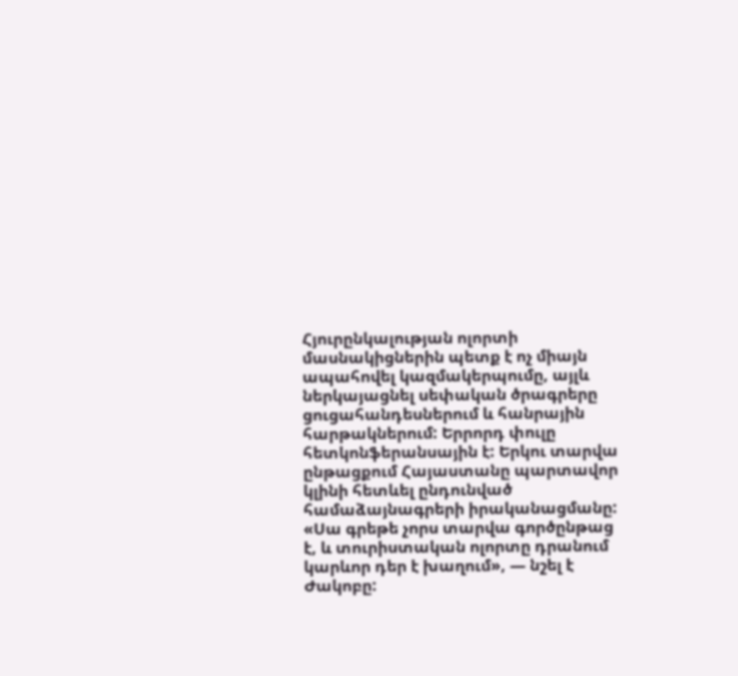Հյուրընկալության ոլորտի մասնակիցներին պետք է ոչ միայն ապահովել կազմակերպումը, այլև ներկայացնել սեփական ծրագրերը ցուցահանդեսներում և հանրային հարթակներում: Երրորդ փուլը հետկոնֆերանսային է: Երկու տարվա ընթացքում Հայաստանը պարտավոր կլինի հետևել ընդունված համաձայնագրերի իրականացմանը: «Սա գրեթե չորս տարվա գործընթաց է, և տուրիստական ոլորտը դրանում կարևոր դեր է խաղում», — նշել է Ժակոբը: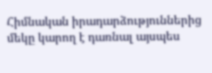Հիմնական իրադարձություններից մեկը կարող է դառնալ այսպես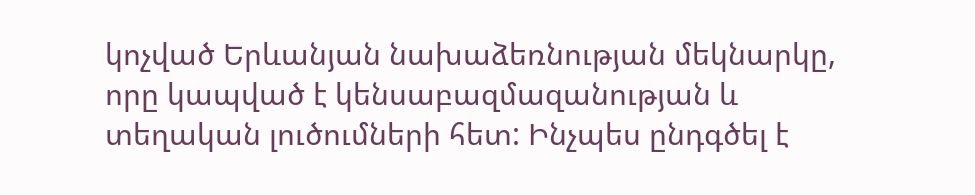կոչված Երևանյան նախաձեռնության մեկնարկը, որը կապված է կենսաբազմազանության և տեղական լուծումների հետ: Ինչպես ընդգծել է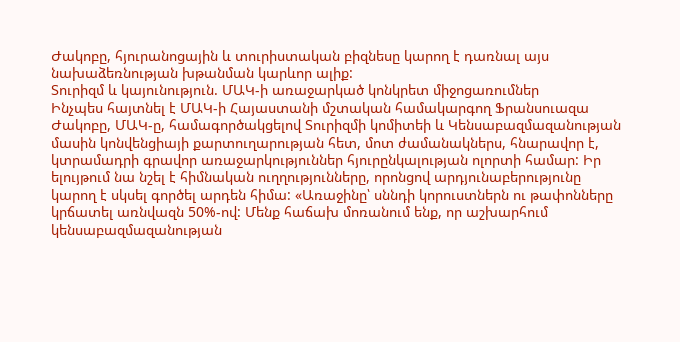Ժակոբը, հյուրանոցային և տուրիստական բիզնեսը կարող է դառնալ այս նախաձեռնության խթանման կարևոր ալիք:
Տուրիզմ և կայունություն. ՄԱԿ-ի առաջարկած կոնկրետ միջոցառումներ
Ինչպես հայտնել է ՄԱԿ-ի Հայաստանի մշտական համակարգող Ֆրանսուազա Ժակոբը, ՄԱԿ-ը, համագործակցելով Տուրիզմի կոմիտեի և Կենսաբազմազանության մասին կոնվենցիայի քարտուղարության հետ, մոտ ժամանակներս, հնարավոր է, կտրամադրի գրավոր առաջարկություններ հյուրընկալության ոլորտի համար: Իր ելույթում նա նշել է հիմնական ուղղությունները, որոնցով արդյունաբերությունը կարող է սկսել գործել արդեն հիմա: «Առաջինը՝ սննդի կորուստներն ու թափոնները կրճատել առնվազն 50%-ով: Մենք հաճախ մոռանում ենք, որ աշխարհում կենսաբազմազանության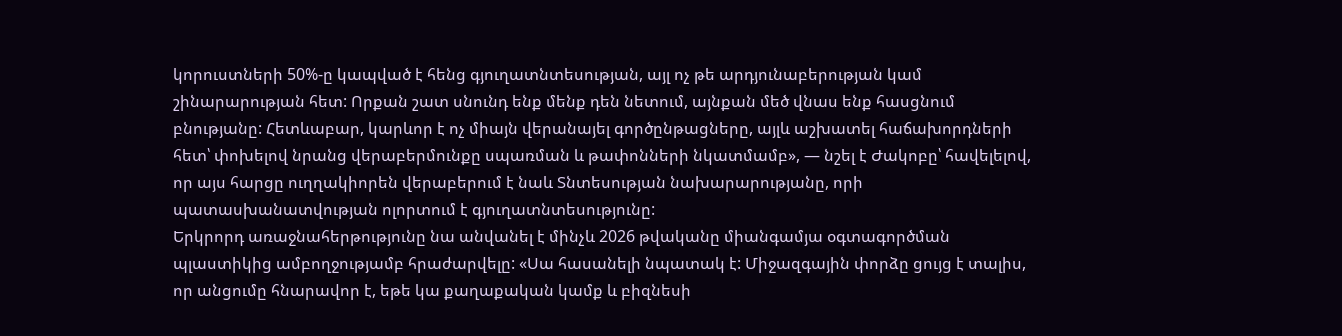կորուստների 50%-ը կապված է հենց գյուղատնտեսության, այլ ոչ թե արդյունաբերության կամ շինարարության հետ: Որքան շատ սնունդ ենք մենք դեն նետում, այնքան մեծ վնաս ենք հասցնում բնությանը: Հետևաբար, կարևոր է ոչ միայն վերանայել գործընթացները, այլև աշխատել հաճախորդների հետ՝ փոխելով նրանց վերաբերմունքը սպառման և թափոնների նկատմամբ», — նշել է Ժակոբը՝ հավելելով, որ այս հարցը ուղղակիորեն վերաբերում է նաև Տնտեսության նախարարությանը, որի պատասխանատվության ոլորտում է գյուղատնտեսությունը:
Երկրորդ առաջնահերթությունը նա անվանել է մինչև 2026 թվականը միանգամյա օգտագործման պլաստիկից ամբողջությամբ հրաժարվելը: «Սա հասանելի նպատակ է: Միջազգային փորձը ցույց է տալիս, որ անցումը հնարավոր է, եթե կա քաղաքական կամք և բիզնեսի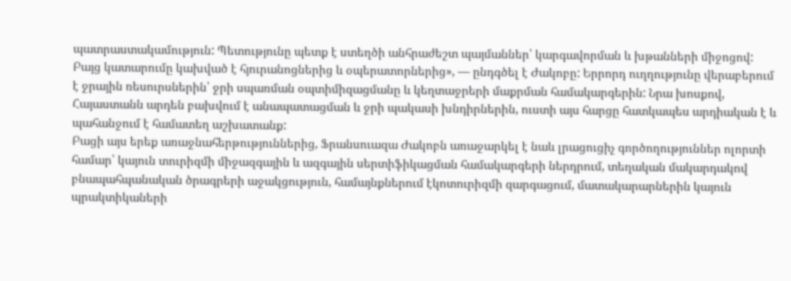պատրաստակամություն: Պետությունը պետք է ստեղծի անհրաժեշտ պայմաններ՝ կարգավորման և խթանների միջոցով: Բայց կատարումը կախված է հյուրանոցներից և օպերատորներից», — ընդգծել է Ժակոբը: Երրորդ ուղղությունը վերաբերում է ջրային ռեսուրսներին՝ ջրի սպառման օպտիմիզացմանը և կեղտաջրերի մաքրման համակարգերին: Նրա խոսքով, Հայաստանն արդեն բախվում է անապատացման և ջրի պակասի խնդիրներին, ուստի այս հարցը հատկապես արդիական է և պահանջում է համատեղ աշխատանք:
Բացի այս երեք առաջնահերթություններից, Ֆրանսուազա Ժակոբն առաջարկել է նաև լրացուցիչ գործողություններ ոլորտի համար՝ կայուն տուրիզմի միջազգային և ազգային սերտիֆիկացման համակարգերի ներդրում, տեղական մակարդակով բնապահպանական ծրագրերի աջակցություն, համայնքներում էկոտուրիզմի զարգացում, մատակարարներին կայուն պրակտիկաների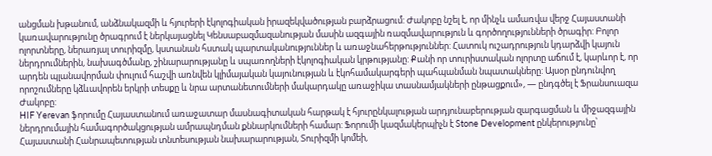անցման խթանում, անձնակազմի և հյուրերի էկոլոգիական իրազեկվածության բարձրացում: Ժակոբը նշել է, որ մինչև ամառվա վերջ Հայաստանի կառավարությունը ծրագրում է ներկայացնել Կենսաբազմազանության մասին ազգային ռազմավարություն և գործողությունների ծրագիր: Բոլոր ոլորտները, ներառյալ տուրիզմը, կստանան հստակ պարտականություններ և առաջնահերթություններ: Հատուկ ուշադրություն կդարձվի կայուն ներդրումներին, նախագծմանը, շինարարությանը և սպառողների էկոլոգիական կրթությանը: Քանի որ տուրիստական ոլորտը աճում է, կարևոր է, որ արդեն պլանավորման փուլում հաշվի առնվեն կլիմայական կայունության և էկոհամակարգերի պահպանման նպատակները: Այսօր ընդունվող որոշումները կձևավորեն երկրի տեսքը և նրա արտանետումների մակարդակը առաջիկա տասնամյակների ընթացքում», — ընդգծել է Ֆրանսուազա Ժակոբը:
HIF Yerevan ֆորումը Հայաստանում առաջատար մասնագիտական հարթակ է հյուրընկալության արդյունաբերության զարգացման և միջազգային ներդրումային համագործակցության ամրապնդման քննարկումների համար: Ֆորումի կազմակերպիչն է Stone Development ընկերությունը՝ Հայաստանի Հանրապետության տնտեսության նախարարության, Տուրիզմի կոմեի,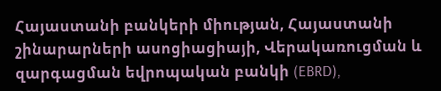Հայաստանի բանկերի միության, Հայաստանի շինարարների ասոցիացիայի, Վերակառուցման և զարգացման եվրոպական բանկի (EBRD),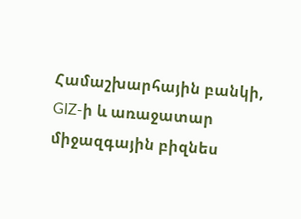Համաշխարհային բանկի, GIZ-ի և առաջատար միջազգային բիզնես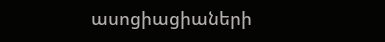ասոցիացիաների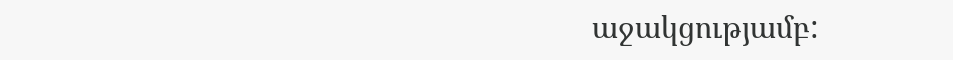աջակցությամբ: